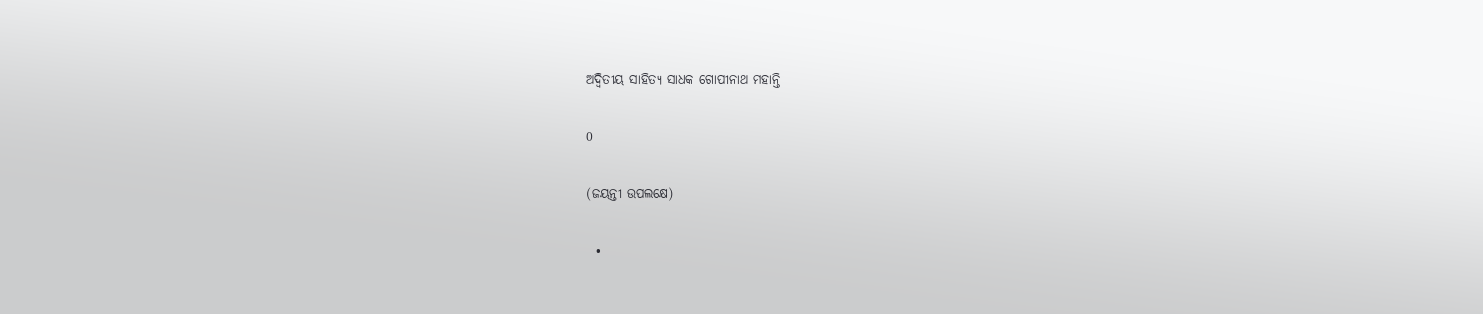ଅଦ୍ଵିତୀୟ ସାହିତ୍ୟ ସାଧକ ଗୋପୀନାଥ ମହାନ୍ତି

0

(ଜୟନ୍ତୀ ଉପଲକ୍ଷେ)

  •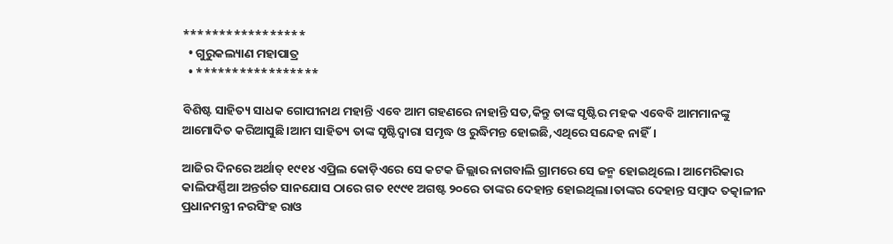*****************
  • ଗୁରୁକଲ୍ୟାଣ ମହାପାତ୍ର
  • *****************

ବିଶିଷ୍ଟ ସାହିତ୍ୟ ସାଧକ ଗୋପୀନାଥ ମହାନ୍ତି ଏବେ ଆମ ଗହଣରେ ନାହାନ୍ତି ସତ,କିନ୍ତୁ ତାଙ୍କ ସୃଷ୍ଟିର ମହକ ଏବେବି ଆମମାନଙ୍କୁ ଆମୋଦିତ କରିଆସୁଛି।ଆମ ସାହିତ୍ୟ ତାଙ୍କ ସୃଷ୍ଟିଦ୍ୱାରା ସମୃଦ୍ଧ ଓ ରୁଦ୍ଧିମନ୍ତ ହୋଇଛି,ଏଥିରେ ସନ୍ଦେହ ନାହିଁ।

ଆଜିର ଦିନରେ ଅର୍ଥାତ୍ ୧୯୧୪ ଏପ୍ରିଲ କୋଡ଼ିଏରେ ସେ କଟକ ଜିଲ୍ଲାର ନାଗବାଲି ଗ୍ରାମରେ ସେ ଜନ୍ମ ହୋଇଥିଲେ। ଆମେରିକାର କାଲିଫର୍ଣ୍ଣିଆ ଅନ୍ତର୍ଗତ ସାନଯୋସ ଠାରେ ଗତ ୧୯୯୧ ଅଗଷ୍ଟ ୨୦ରେ ତାଙ୍କର ଦେହାନ୍ତ ହୋଇଥିଲା।ତାଙ୍କର ଦେହାନ୍ତ ସମ୍ବାଦ ତତ୍କାଳୀନ ପ୍ରଧାନମନ୍ତ୍ରୀ ନରସିଂହ ରାଓ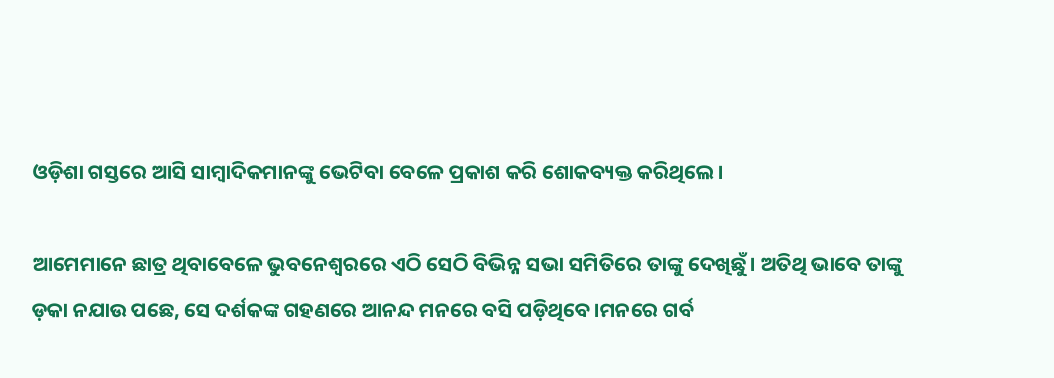ଓଡ଼ିଶା ଗସ୍ତରେ ଆସି ସାମ୍ବାଦିକମାନଙ୍କୁ ଭେଟିବା ବେଳେ ପ୍ରକାଶ କରି ଶୋକବ୍ୟକ୍ତ କରିଥିଲେ।

ଆମେମାନେ ଛାତ୍ର ଥିବାବେଳେ ଭୁବନେଶ୍ଵରରେ ଏଠି ସେଠି ବିଭିନ୍ନ ସଭା ସମିତିରେ ତାଙ୍କୁ ଦେଖିଛୁଁ। ଅତିଥି ଭାବେ ତାଙ୍କୁ ଡ଼କା ନଯାଉ ପଛେ, ସେ ଦର୍ଶକଙ୍କ ଗହଣରେ ଆନନ୍ଦ ମନରେ ବସି ପଡ଼ିଥିବେ।ମନରେ ଗର୍ବ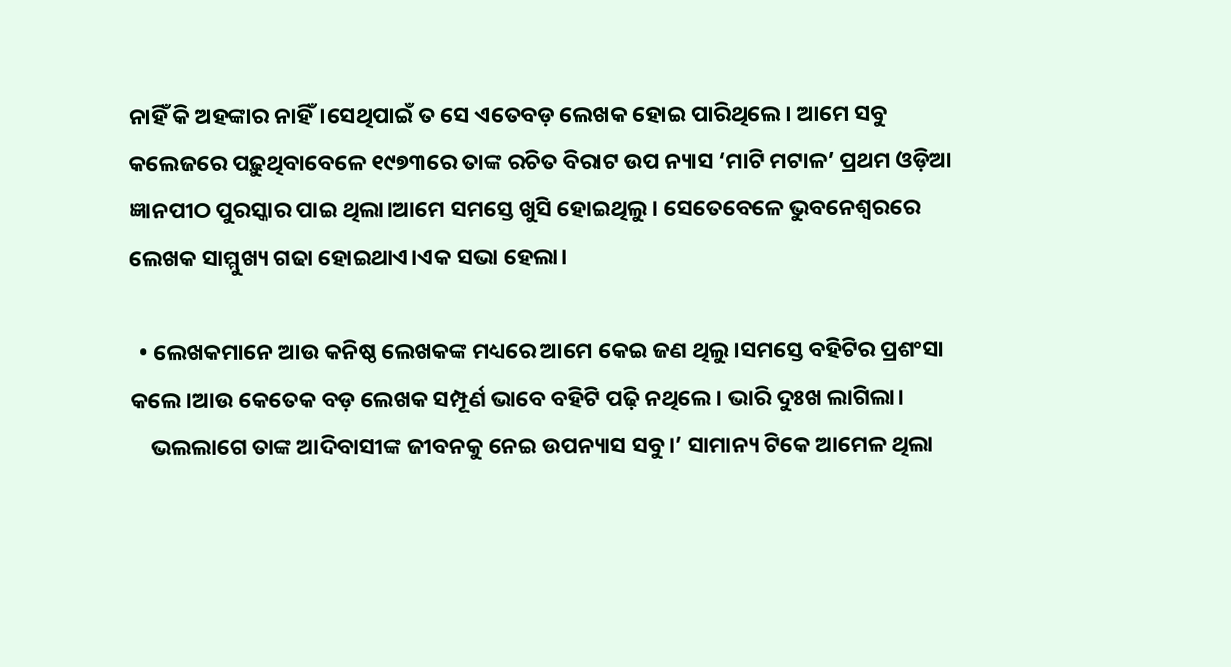ନାହିଁ କି ଅହଙ୍କାର ନାହିଁ।ସେଥିପାଇଁ ତ ସେ ଏତେବଡ଼ ଲେଖକ ହୋଇ ପାରିଥିଲେ। ଆମେ ସବୁ କଲେଜରେ ପଢ଼ୁଥିବାବେଳେ ୧୯୭୩ରେ ତାଙ୍କ ରଚିତ ବିରାଟ ଉପ ନ୍ୟାସ ‘ମାଟି ମଟାଳ’ ପ୍ରଥମ ଓଡ଼ିଆ ଜ୍ଞାନପୀଠ ପୁରସ୍କାର ପାଇ ଥିଲା।ଆମେ ସମସ୍ତେ ଖୁସି ହୋଇଥିଲୁ। ସେତେବେଳେ ଭୁବନେଶ୍ଵରରେ ଲେଖକ ସାମ୍ମୁଖ୍ୟ ଗଢା ହୋଇଥାଏ।ଏକ ସଭା ହେଲା।

  • ଲେଖକମାନେ ଆଉ କନିଷ୍ଠ ଲେଖକଙ୍କ ମଧ୍ୟରେ ଆମେ କେଇ ଜଣ ଥିଲୁ।ସମସ୍ତେ ବହିଟିର ପ୍ରଶଂସା କଲେ।ଆଉ କେତେକ ବଡ଼ ଲେଖକ ସମ୍ପୂର୍ଣ ଭାବେ ବହିଟି ପଢ଼ି ନଥିଲେ। ଭାରି ଦୁଃଖ ଲାଗିଲା।
    ଭଲଲାଗେ ତାଙ୍କ ଆଦିବାସୀଙ୍କ ଜୀବନକୁ ନେଇ ଉପନ୍ୟାସ ସବୁ।’ ସାମାନ୍ୟ ଟିକେ ଆମେଳ ଥିଲା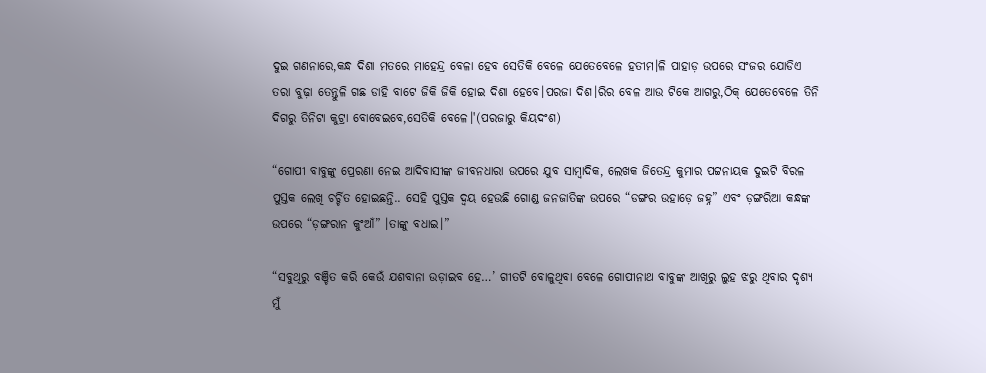ଦୁଇ ଗଣନାରେ,କନ୍ଧ ଦିଶା ମତରେ ମାହେନ୍ଦ୍ର ବେଳା ହେବ ସେତିକି ବେଳେ ଯେତେବେଳେ ହତୀମ।ଳି ପାହାଡ଼ ଉପରେ ସଂଜର ଯୋଡିଏ ତରା ବୁଢ଼ା ତେନ୍ତୁଳି ଗଛ ଡାହି ବାଟେ ଜିକି ଜିକି ହୋଇ ଦିଶା ହେବେ।ପରଜା ଦିଶ।ରିର ବେଳ ଆଉ ଟିକେ ଆଗରୁ,ଠିକ୍ ଯେତେବେଳେ ତିନି ଦିଗରୁ ତିନିଟା କୁଟ୍ରା ବୋବେଇବେ,ସେତିକି ବେଳେ।'(ପରଜାରୁ କିୟଦଂଶ)

“ଗୋପୀ ବାବୁଙ୍କୁ ପ୍ରେରଣା ନେଇ ଆଦିବାସୀଙ୍କ ଜୀବନଧାରା ଉପରେ ଯୁବ ସାମ୍ୱାଦିକ, ଲେଖକ ଜିତେନ୍ଦ୍ର କୁମାର ପଟ୍ଟନାୟକ ଦୁଇଟି ବିରଳ ପୁସ୍ତକ ଲେଖି ଚର୍ଚ୍ଚିତ ହୋଇଛନ୍ତି.. ସେହି ପୁସ୍ତକ ଦ୍ୱୟ ହେଉଛି ଗୋଣ୍ଡ ଜନଜାତିଙ୍କ ଉପରେ “ଡଙ୍ଗର ଉହାଡ଼େ ଜହ୍ନ” ଏବଂ ଡ଼ଙ୍ଗରିଆ କନ୍ଧଙ୍କ ଉପରେ “ଡ଼ଙ୍ଗରାନ କୁଂଆଁ” ।ତାଙ୍କୁ ବଧାଇ।”

“ସବୁଥିରୁ ବଞ୍ଚିତ କରି କେଉଁ ଯଶବାନା ଉଡ଼ାଇବ ହେ…’ ଗୀତଟି ବୋଳୁଥିବା ବେଳେ ଗୋପୀନାଥ ବାବୁଙ୍କ ଆଖିରୁ ଲୁହ ଝରୁ ଥିବାର ଦୃଶ୍ୟ ମୁଁ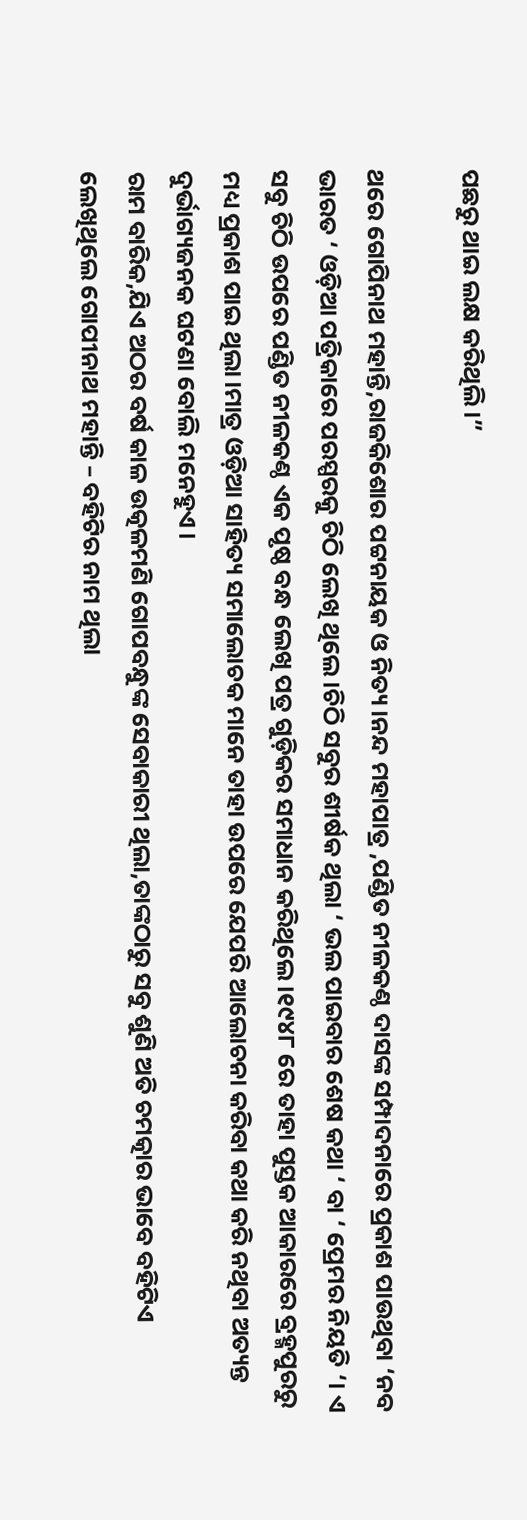ପଛରୁ ଥାଇ ଲକ୍ଷ କରିଥିଲି।”

ଥରେ ଗୋପିନାଥ ମହାନ୍ତି,ରାଜକିଶୋର ପଟ୍ଟନାୟକ ଓ ନିତ୍ୟ।ନନ୍ଦ ମହାପାତ୍ର ,ପଣ୍ଡିତ ନୀଳକଣ୍ଠ ଦାସଙ୍କ ସମ୍ପାଦନାରେ ପ୍ରକାଶ ପାଉଥିବା ‘ନବ ଭାରତ ‘ ଓଡ଼ିଆ ପତ୍ରିକାରେ ପରସ୍ପରକୁ ଚିଠି ଲେଖି ଥିଲେ।ଚିଠି ସବୁର ଶୀର୍ଷକ ଥିଲା ‘ ଭଲ ପାଇବାର ଶେଷ କଥା ‘ ବା ‘ ପ୍ରେମର ନିୟତି ‘। ଏ ସବୁ ଚିଠି ଉପରେ ପଣ୍ଡିତ ନୀଳକଣ୍ଠ ଏକ ପୃଷ୍ଠ ବନ୍ଧ ଲେଖି ପତ୍ର ଗୁଡ଼ିକର ସମାଧାନ କରିଥିଲେ।୧୯୪୮ ରେ ତାହା ପୁସ୍ତକ ଆକାରରେ ବ୍ରହ୍ମପୁରରୁ ମଧ୍ୟ ପ୍ରକାଶ ପାଇ ଥିଲା।ମାତ୍ର ଓଡ଼ିଆ ସାହିତ୍ୟ ସମାଲୋଚକ ମାନେ ତାହା ଉପରେ ଯେପରି ଆଲୋଚନା କରିବା କଥା କରି ନଥିବା ଅତ୍ୟନ୍ତ ଦୁର୍ଭାଗ୍ୟଜନକ ଘଟଣା ବୋଲି ମନେହୁଏ।
ରାମ ବାରିକ,ଯିଏ ଅଠର ବର୍ଷ କାଳ ଉତ୍କଳମଣି ଗୋପବନ୍ଧୁଙ୍କ ସେବାକାରୀ ଥିଲା,ତାଙ୍କଠାରୁ ସବୁ ଶୁଣି ଅତି ଚମତ୍କାର ଭାବେ ବହିଟିଏ ଲେଖିଥିଲେ ଗୋପୀନାଥ ମହାନ୍ତି – ବହିଟିର ନାମ ଥିଲା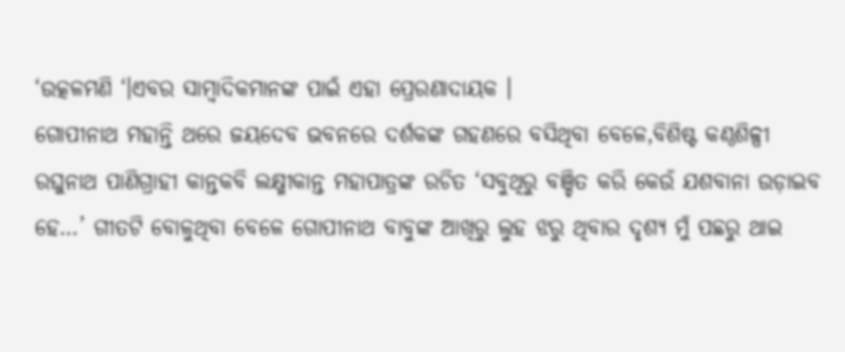‘ଉତ୍କଳମଣି ‘।ଏବର ସାମ୍ବାଦିକମାନଙ୍କ ପାଇଁ ଏହା ପ୍ରେରଣାଦାୟକ ।
ଗୋପୀନାଥ ମହାନ୍ତି ଥରେ ଜୟଦେବ ଭବନରେ ଦର୍ଶକଙ୍କ ଗହଣରେ ବସିଥିବା ବେଳେ,ବିଶିଷ୍ଟ କଣ୍ଠଶିଳ୍ପୀ ରଘୁନାଥ ପାଣିଗ୍ରାହୀ କାନ୍ତକବି ଲକ୍ଷ୍ମୀକାନ୍ତ ମହାପାତ୍ରଙ୍କ ରଚିତ ‘ସବୁଥିରୁ ବଞ୍ଚିତ କରି କେଉଁ ଯଶବାନା ଉଡ଼ାଇବ ହେ…’ ଗୀତଟି ବୋଳୁଥିବା ବେଳେ ଗୋପୀନାଥ ବାବୁଙ୍କ ଆଖିରୁ ଲୁହ ଝରୁ ଥିବାର ଦୃଶ୍ୟ ମୁଁ ପଛରୁ ଥାଇ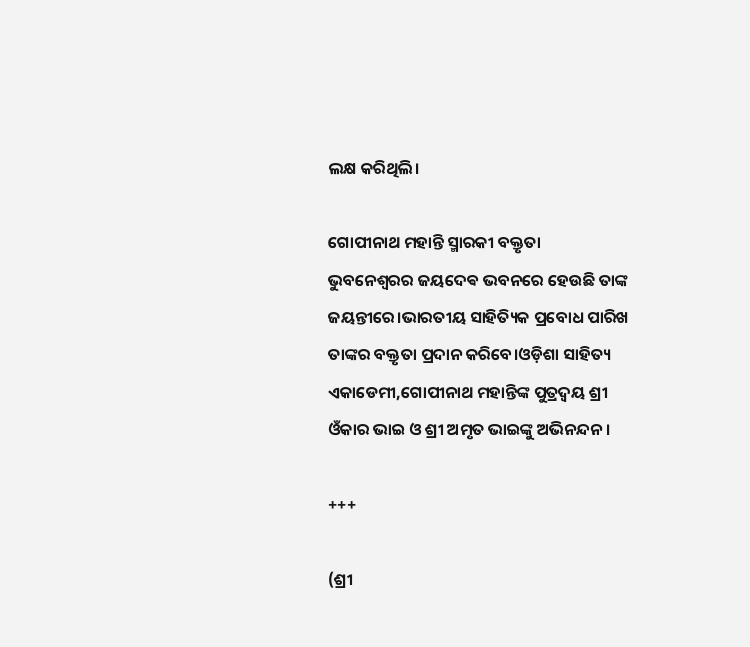ଲକ୍ଷ କରିଥିଲି।

ଗୋପୀନାଥ ମହାନ୍ତି ସ୍ମାରକୀ ବକ୍ତୃତା ଭୁବନେଶ୍ଵରର ଜୟଦେଵ ଭବନରେ ହେଉଛି ତାଙ୍କ ଜୟନ୍ତୀରେ।ଭାରତୀୟ ସାହିତ୍ୟିକ ପ୍ରବୋଧ ପାରିଖ ତାଙ୍କର ବକ୍ତୃତା ପ୍ରଦାନ କରିବେ।ଓଡ଼ିଶା ସାହିତ୍ୟ ଏକାଡେମୀ,ଗୋପୀନାଥ ମହାନ୍ତିଙ୍କ ପୁତ୍ରଦ୍ଵୟ ଶ୍ରୀ ଓଁକାର ଭାଇ ଓ ଶ୍ରୀ ଅମୃତ ଭାଇଙ୍କୁ ଅଭିନନ୍ଦନ।

+++

(ଶ୍ରୀ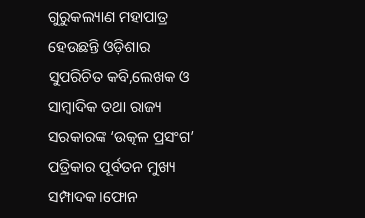ଗୁରୁକଲ୍ୟାଣ ମହାପାତ୍ର ହେଉଛନ୍ତି ଓଡ଼ିଶାର ସୁପରିଚିତ କବି,ଲେଖକ ଓ ସାମ୍ୱାଦିକ ତଥା ରାଜ୍ୟ ସରକାରଙ୍କ ‘ଉତ୍କଳ ପ୍ରସଂଗ’ ପତ୍ରିକାର ପୂର୍ବତନ ମୁଖ୍ୟ ସମ୍ପାଦକ।ଫୋନ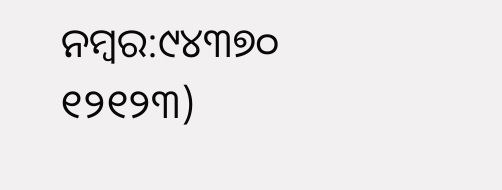ନମ୍ବର:୯୪୩୭୦ ୧୨୧୨୩)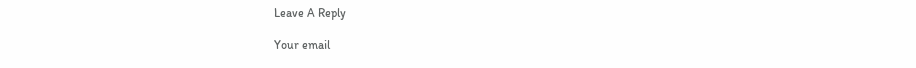Leave A Reply

Your email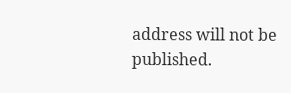address will not be published.